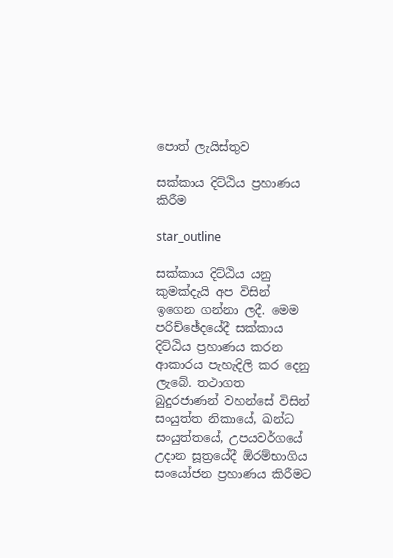පොත් ලැයිස්තුව

සක්කාය දිට්ඨිය ප්‍රහාණය කිරීම

star_outline

සක්කාය දිට්ඨිය යනු කුමක්දැයි අප විසින් ඉගෙන ගන්නා ලදී. මෙම පරිච්ඡේදයේදී සක්කාය දිට්ඨිය ප්‍රහාණය කරන ආකාරය පැහැදිලි කර දෙනු ලැබේ. තථාගත බුදුරජාණන් වහන්සේ විසින් සංයුත්ත නිකායේ, ඛන්ධ සංයුත්තයේ, උපයවර්ගයේ උදාන සූත්‍රයේදී ඕරම්භාගිය සංයෝජන ප්‍රහාණය කිරීමට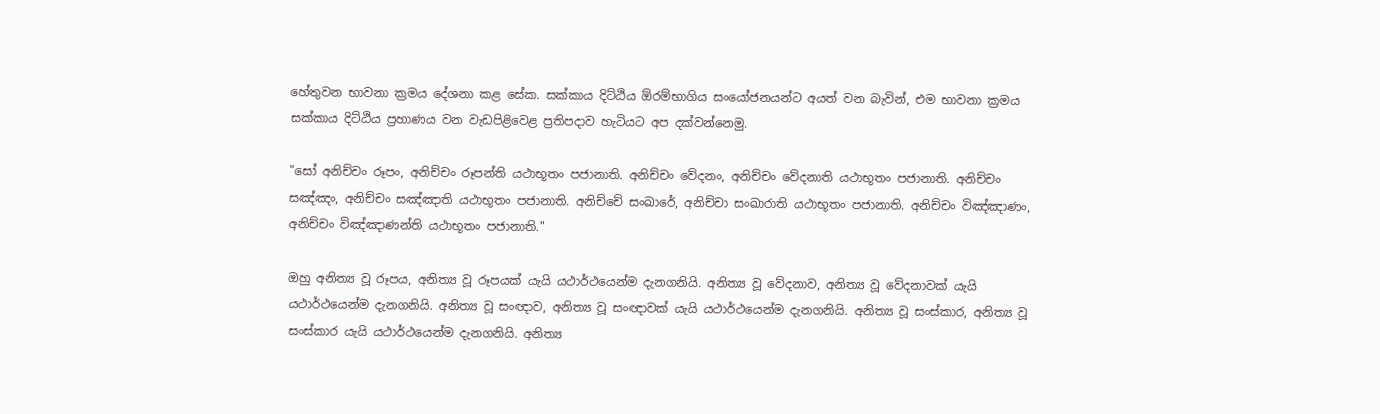හේතුවන භාවනා ක්‍රමය දේශනා කළ සේක. සක්කාය දිට්ඨිය ඕරම්භාගිය සංයෝජනයන්ට අයත් වන බැවින්, එම භාවනා ක්‍රමය සක්කාය දිට්ඨිය ප්‍රහාණය වන වැඩපිළිවෙළ ප්‍රතිපදාව හැටියට අප දක්වන්නෙමු.

"සෝ අනිච්චං රූපං, අනිච්චං රූපන්ති යථාභූතං පජානාති. අනිච්චං වේදනං, අනිච්චං වේදනාති යථාභූතං පජානාති. අනිච්චං සඤ්ඤං, අනිච්චං සඤ්ඤාති යථාභූතං පජානාති. අනිච්චේ සංඛාරේ, අනිච්චා සංඛාරාති යථාභූතං පජානාති. අනිච්චං විඤ්ඤාණං, අනිච්චං විඤ්ඤාණන්ති යථාභූතං පජානාති."

ඔහු අනිත්‍ය වූ රූපය, අනිත්‍ය වූ රූපයක් යැයි යථාර්ථයෙන්ම දැනගනියි. අනිත්‍ය වූ වේදනාව, අනිත්‍ය වූ වේදනාවක් යැයි යථාර්ථයෙන්ම දැනගනියි. අනිත්‍ය වූ සංඥාව, අනිත්‍ය වූ සංඥාවක් යැයි යථාර්ථයෙන්ම දැනගනියි. අනිත්‍ය වූ සංස්කාර, අනිත්‍ය වූ සංස්කාර යැයි යථාර්ථයෙන්ම දැනගනියි. අනිත්‍ය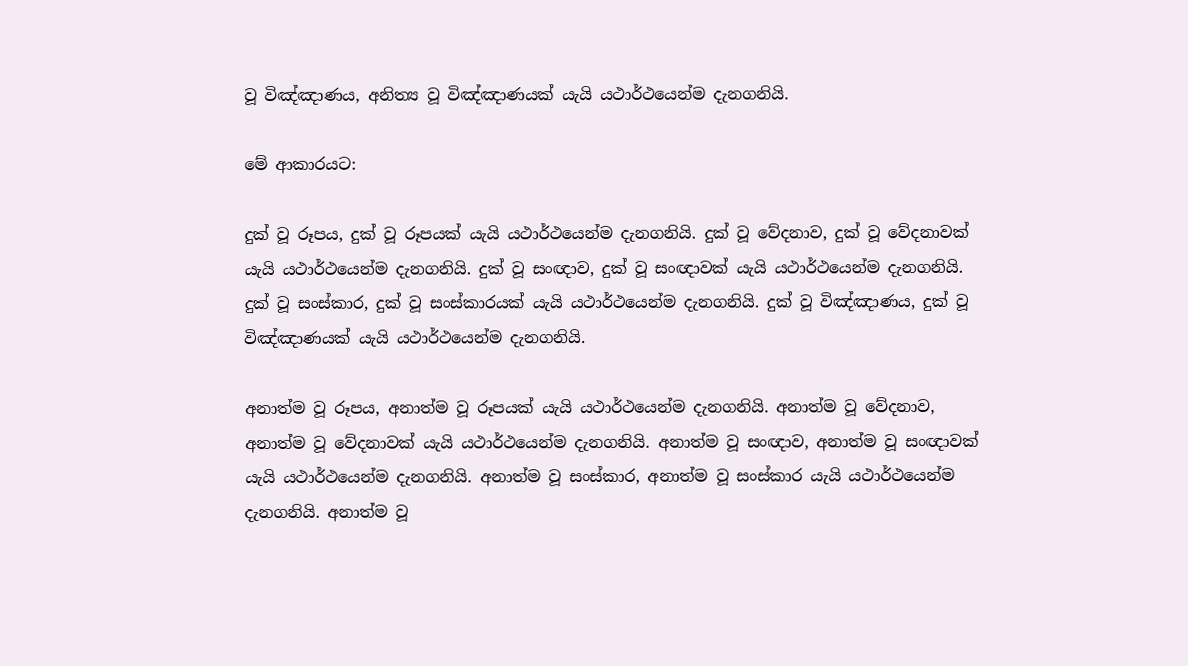වූ විඤ්ඤාණය, අනිත්‍ය වූ විඤ්ඤාණයක් යැයි යථාර්ථයෙන්ම දැනගනියි.

මේ ආකාරයට:

දුක් වූ රූපය, දුක් වූ රූපයක් යැයි යථාර්ථයෙන්ම දැනගනියි. දුක් වූ වේදනාව, දුක් වූ වේදනාවක් යැයි යථාර්ථයෙන්ම දැනගනියි. දුක් වූ සංඥාව, දුක් වූ සංඥාවක් යැයි යථාර්ථයෙන්ම දැනගනියි. දුක් වූ සංස්කාර, දුක් වූ සංස්කාරයක් යැයි යථාර්ථයෙන්ම දැනගනියි. දුක් වූ විඤ්ඤාණය, දුක් වූ විඤ්ඤාණයක් යැයි යථාර්ථයෙන්ම දැනගනියි.

අනාත්ම වූ රූපය, අනාත්ම වූ රූපයක් යැයි යථාර්ථයෙන්ම දැනගනියි. අනාත්ම වූ වේදනාව, අනාත්ම වූ වේදනාවක් යැයි යථාර්ථයෙන්ම දැනගනියි. අනාත්ම වූ සංඥාව, අනාත්ම වූ සංඥාවක් යැයි යථාර්ථයෙන්ම දැනගනියි. අනාත්ම වූ සංස්කාර, අනාත්ම වූ සංස්කාර යැයි යථාර්ථයෙන්ම දැනගනියි. අනාත්ම වූ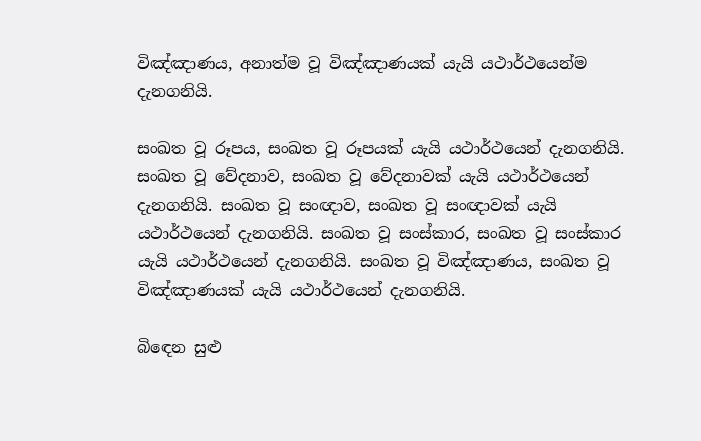විඤ්ඤාණය, අනාත්ම වූ විඤ්ඤාණයක් යැයි යථාර්ථයෙන්ම දැනගනියි.

සංඛත වූ රූපය, සංඛත වූ රූපයක් යැයි යථාර්ථයෙන් දැනගනියි. සංඛත වූ වේදනාව, සංඛත වූ වේදනාවක් යැයි යථාර්ථයෙන් දැනගනියි. සංඛත වූ සංඥාව, සංඛත වූ සංඥාවක් යැයි යථාර්ථයෙන් දැනගනියි. සංඛත වූ සංස්කාර, සංඛත වූ සංස්කාර යැයි යථාර්ථයෙන් දැනගනියි. සංඛත වූ විඤ්ඤාණය, සංඛත වූ විඤ්ඤාණයක් යැයි යථාර්ථයෙන් දැනගනියි.

බිඳෙන සුළු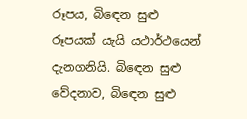රූපය, බිඳෙන සුළු රූපයක් යැයි යථාර්ථයෙන් දැනගනියි. බිඳෙන සුළු වේදනාව, බිඳෙන සුළු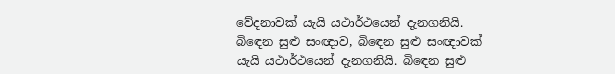වේදනාවක් යැයි යථාර්ථයෙන් දැනගනියි. බිඳෙන සුළු සංඥාව, බිඳෙන සුළු සංඥාවක් යැයි යථාර්ථයෙන් දැනගනියි. බිඳෙන සුළු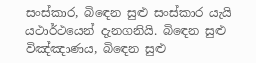සංස්කාර, බිඳෙන සුළු සංස්කාර යැයි යථාර්ථයෙන් දැනගනියි. බිඳෙන සුළු විඤ්ඤාණය, බිඳෙන සුළු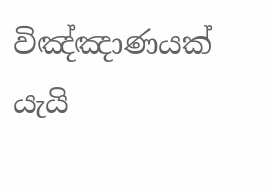විඤ්ඤාණයක් යැයි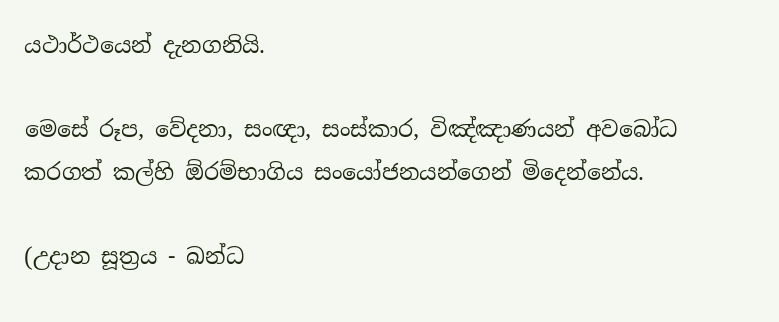යථාර්ථයෙන් දැනගනියි.

මෙසේ රූප, වේදනා, සංඥා, සංස්කාර, විඤ්ඤාණයන් අවබෝධ කරගත් කල්හි ඕරම්භාගිය සංයෝජනයන්ගෙන් මිදෙන්නේය.

(උදාන සූත්‍රය - ඛන්ධ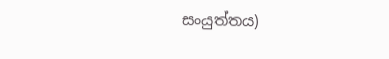සංයුත්තය)